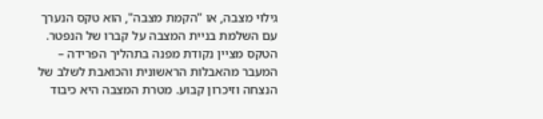גילוי מצבה, או "הקמת מצבה", הוא טקס הנערך עם השלמת בניית המצבה על קברו של הנפטר. הטקס מציין נקודת מפנה בתהליך הפרידה – המעבר מהאבלות הראשונית והכואבת לשלב של הנצחה וזיכרון קבוע. מטרת המצבה היא כיבוד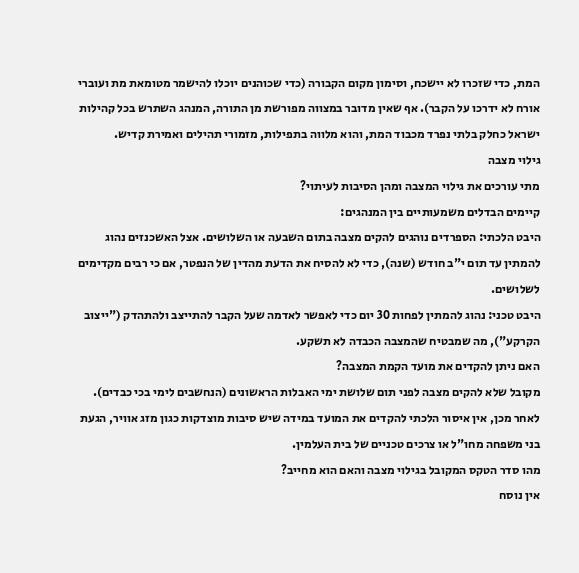המת, כדי שזכרו לא יישכח, וסימון מקום הקבורה (כדי שכוהנים יוכלו להישמר מטומאת מת ועוברי אורח לא ידרכו על הקבר). אף שאין מדובר במצווה מפורשת מן התורה, המנהג השתרש בכל קהילות ישראל כחלק בלתי נפרד מכבוד המת, והוא מלווה בתפילות, מזמורי תהילים ואמירת קדיש.
גילוי מצבה
מתי עורכים את גילוי המצבה ומהן הסיבות לעיתוי?
קיימים הבדלים משמעותיים בין המנהגים:
היבט הלכתי: הספרדים נוהגים להקים מצבה בתום השבעה או השלושים. אצל האשכנזים נהוג להמתין עד תום י"ב חודש (שנה), כדי לא להסיח את הדעת מהדין של הנפטר, אם כי רבים מקדימים לשלושים.
היבט טכני: נהוג להמתין לפחות 30 יום כדי לאפשר לאדמה שעל הקבר להתייצב ולהתהדק ("ייצוב הקרקע"), מה שמבטיח שהמצבה הכבדה לא תשקע.
האם ניתן להקדים את מועד הקמת המצבה?
מקובל שלא להקים מצבה לפני תום שלושת ימי האבלות הראשונים (הנחשבים לימי בכי כבדים). לאחר מכן, אין איסור הלכתי להקדים את המועד במידה שיש סיבות מוצדקות כגון מזג אוויר, הגעת בני משפחה מחו"ל או צרכים טכניים של בית העלמין.
מהו סדר הטקס המקובל בגילוי מצבה והאם הוא מחייב?
אין נוסח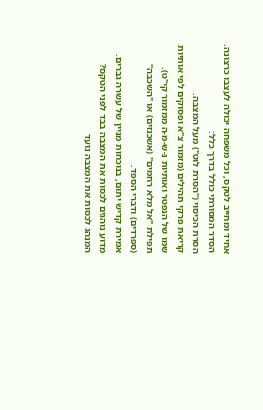אחיד ומחייב לטקס, וכל משפחה יכולה לעצבו כרצונה. הסדר המסורתי כולל בדרך כלל:
הסרת הכיסוי ("הסרת לוט") מעל המצבה.
קריאת פרקי תהילים (מזמור צ"א ופסוקים לפי אותיות שמו של הנפטר ואותיות נ-ש-מ-ה ממזמור קי"ט).
תפילת "אל מלא רחמים" (אשכנזים) או "השכבה" (ספרדים) ודברי הספד.
אמירת קדיש יתום, בנוכחות מניין של עשרה גברים.
מדוע נוהגים לכסות את המצבה בבד לפני הטקס?
המנהג לכסות את המצבה נועד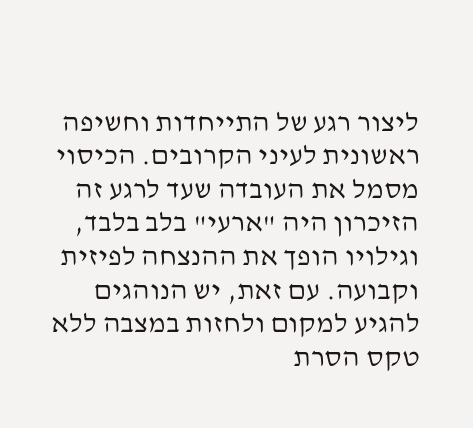ליצור רגע של התייחדות וחשיפה ראשונית לעיני הקרובים. הכיסוי מסמל את העובדה שעד לרגע זה הזיכרון היה "ארעי" בלב בלבד, וגילויו הופך את ההנצחה לפיזית וקבועה. עם זאת, יש הנוהגים להגיע למקום ולחזות במצבה ללא טקס הסרת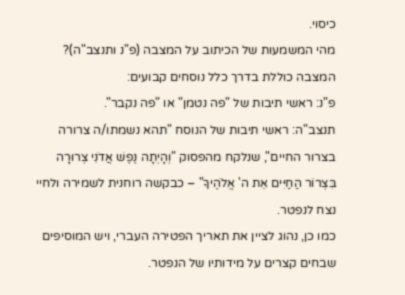כיסוי.
מהי המשמעות של הכיתוב על המצבה (פ"נ ותנצב"ה)?
המצבה כוללת בדרך כלל נוסחים קבועים:
פ"נ: ראשי תיבות של "פה נטמן" או "פה נקבר".
תנצב"ה: ראשי תיבות של הנוסח "תהא נשמתו/ה צרורה בצרור החיים", שנלקח מהפסוק "וְהָיְתָה נֶפֶשׁ אֲדֹנִי צְרוּרָה בִּצְרוֹר הַחַיִּים אֵת ה' אֱלֹהֶיךָ" – כבקשה רוחנית לשמירה ולחיי נצח לנפטר.
כמו כן, נהוג לציין את תאריך הפטירה העברי, ויש המוסיפים שבחים קצרים על מידותיו של הנפטר.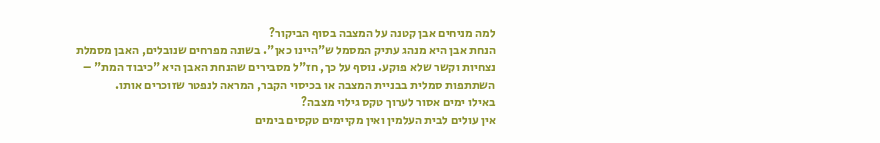למה מניחים אבן קטנה על המצבה בסוף הביקור?
הנחת אבן היא מנהג עתיק המסמל ש"היינו כאן". בשונה מפרחים שנובלים, האבן מסמלת נצחיות וקשר שלא פוקע. נוסף על כך, חז"ל מסבירים שהנחת האבן היא "כיבוד המת" – השתתפות סמלית בבניית המצבה או בכיסוי הקבר, המראה לנפטר שזוכרים אותו.
באילו ימים אסור לערוך טקס גילוי מצבה?
אין עולים לבית העלמין ואין מקיימים טקסים בימים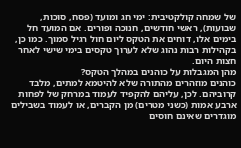של שמחה קולקטיבית: ימי חג ומועד (פסח, סוכות, שבועות), ראשי חודשים, חנוכה ופורים. אם המועד חל בימים אלו, דוחים את הטקס ליום חול רגיל סמוך. כמו כן, בקהילות רבות נהוג שלא לערוך טקסים בימי שישי לאחר חצות היום.
מהן המגבלות על כוהנים במהלך הטקס?
כוהנים מוזהרים מהתורה שלא להיטמא למתים, מלבד קרוביהם. לכן, עליהם להקפיד לעמוד במרחק של לפחות ארבע אמות (כשני מטרים) מן הקברים, או לעמוד בשבילים מוגדרים שאינם חוסים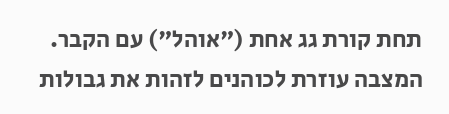תחת קורת גג אחת ("אוהל") עם הקבר. המצבה עוזרת לכוהנים לזהות את גבולות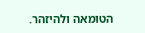הטומאה ולהיזהר.